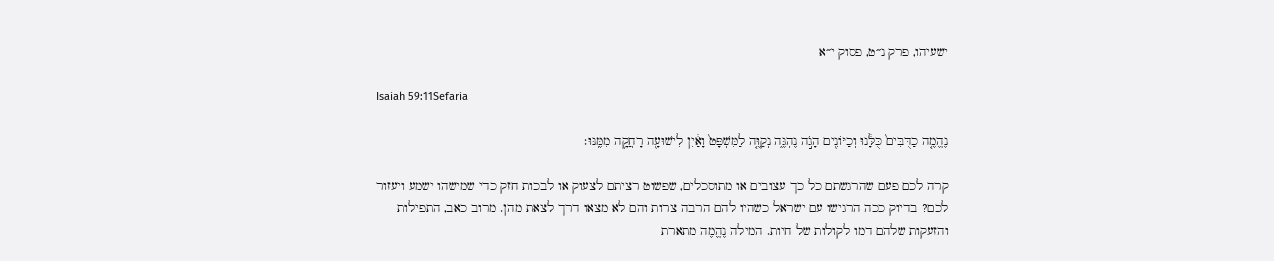ישעיהו, פרק נ״ט, פסוק י״א

Isaiah 59:11Sefaria

נֶהֱמֶ֤ה כַדֻּבִּים֙ כֻּלָּ֔נוּ וְכַיּוֹנִ֖ים הָגֹ֣ה נֶהְגֶּ֑ה נְקַוֶּ֤ה לַמִּשְׁפָּט֙ וָאַ֔יִן לִישׁוּעָ֖ה רָחֲקָ֥ה מִמֶּֽנּוּ׃

קרה לכם פעם שהרגשתם כל כך עצובים או מתוסכלים, שפשוט רציתם לצעוק או לבכות חזק כדי שמישהו ישמע ויעזור לכם? בדיוק ככה הרגישו עם ישראל כשהיו להם הרבה צרות והם לא מצאו דרך לצאת מהן. מרוב כאב, התפילות והזעקות שלהם דמו לקולות של חיות. המילה נֶהֱמֶה מתארת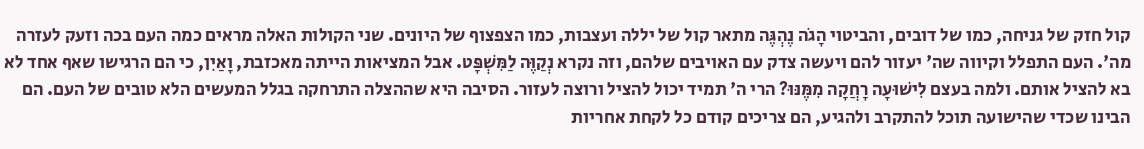קול חזק של גניחה, כמו של דובים, והביטוי הָגֹה נֶהְגֶּה מתאר קול של יללה ועצבות, כמו הצפצוף של היונים. שני הקולות האלה מראים כמה העם בכה וזעק לעזרה מה'. העם התפלל וקיווה שה' יעזור להם ויעשה צדק עם האויבים שלהם, וזה נקרא נְקַוֶּה לַמִּשְׁפָּט. אבל המציאות הייתה מאכזבת, וָאַיִן, כי הם הרגישו שאף אחד לא בא להציל אותם. ולמה בעצם לִישׁוּעָה רָחֲקָה מִמֶּנּוּ? הרי ה' תמיד יכול להציל ורוצה לעזור. הסיבה היא שההצלה התרחקה בגלל המעשים הלא טובים של העם. הם הבינו שכדי שהישועה תוכל להתקרב ולהגיע, הם צריכים קודם כל לקחת אחריות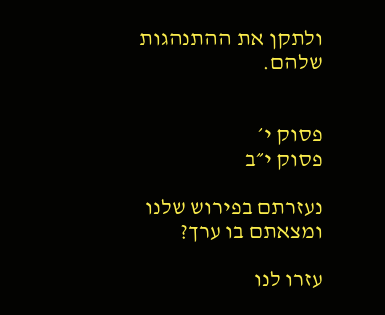ולתקן את ההתנהגות שלהם.


פסוק י׳
פסוק י״ב

נעזרתם בפירוש שלנו ומצאתם בו ערך?

עזרו לנו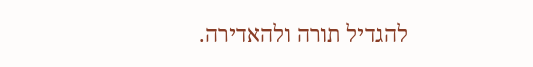להגדיל תורה ולהאדירה.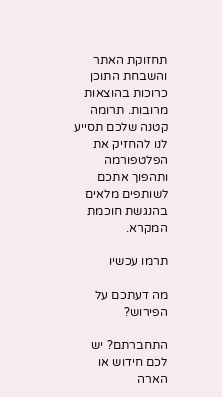תחזוקת האתר והשבחת התוכן כרוכות בהוצאות מרובות. תרומה קטנה שלכם תסייע לנו להחזיק את הפלטפורמה ותהפוך אתכם לשותפים מלאים בהנגשת חוכמת המקרא.

תרמו עכשיו

מה דעתכם על הפירוש?

התחברתם? יש לכם חידוש או הארה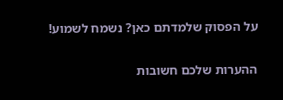על הפסוק שלמדתם כאן? נשמח לשמוע!

ההערות שלכם חשובות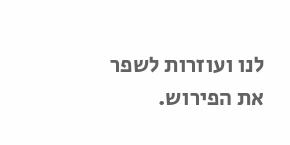לנו ועוזרות לשפר את הפירוש.